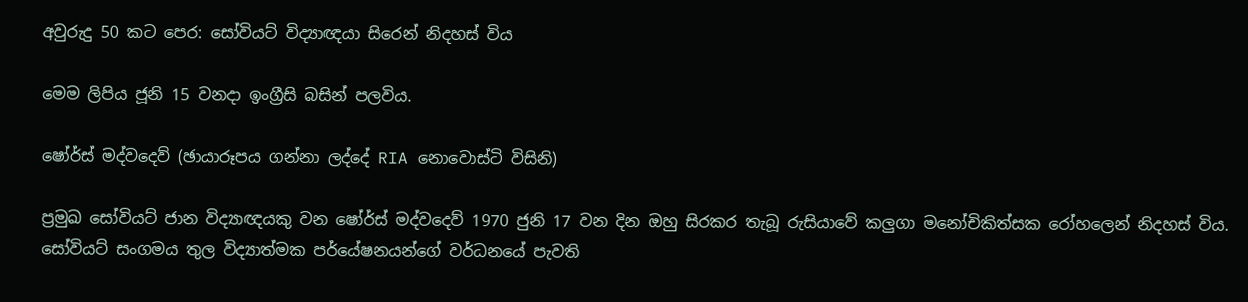අවුරුදු 50 කට පෙර: සෝවියට් විද්‍යාඥයා සිරෙන් නිදහස් විය

මෙම ලිපිය ජූනි 15 වනදා ඉංග්‍රීසි බසින් පලවිය.

ෂෝර්ස් මද්වදෙව් (ඡායාරූපය ගන්නා ලද්දේ RIA නොවොස්ටි විසිනි)

ප්‍රමුඛ සෝවියට් ජාන විද්‍යාඥයකු වන ෂෝර්ස් මද්වදෙව් 1970 ජුනි 17 වන දින ඔහු සිරකර තැබූ රුසියාවේ කලුගා මනෝචිකිත්සක රෝහලෙන් නිදහස් විය. සෝවියට් සංගමය තුල විද්‍යාත්මක පර්යේෂනයන්ගේ වර්ධනයේ පැවති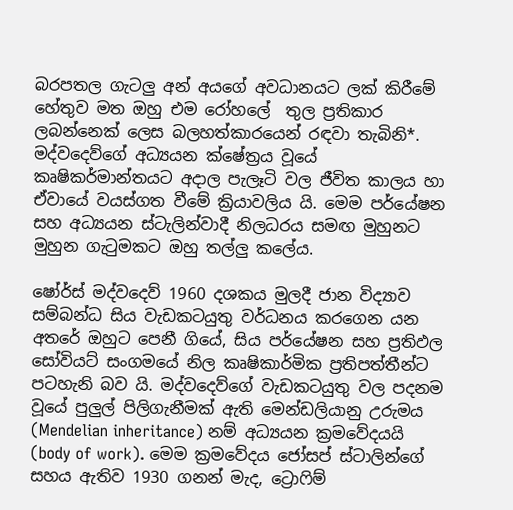බරපතල ගැටලු අන් අයගේ අවධානයට ලක් කිරීමේ හේතුව මත ඔහු එම රෝහලේ  තුල ප්‍රතිකාර ලබන්නෙක් ලෙස බලහත්කාරයෙන් රඳවා තැබිනි*. මද්වදෙව්ගේ අධ්‍යයන ක්ෂේත්‍රය වූයේ කෘෂිකර්මාන්තයට අදාල පැලෑටි වල ජීවිත කාලය හා ඒවායේ වයස්ගත වීමේ ක්‍රියාවලිය යි. මෙම පර්යේෂන සහ අධ්‍යයන ස්ටැලින්වාදී නිලධරය සමඟ මුහුනට මුහුන ගැටුමකට ඔහු තල්ලු කලේය.

ෂෝර්ස් මද්වදෙව් 1960 දශකය මුලදී ජාන විද්‍යාව සම්බන්ධ සිය වැඩකටයුතු වර්ධනය කරගෙන යන අතරේ ඔහුට පෙනී ගියේ, සිය පර්යේෂන සහ ප්‍රතිඵල සෝවියට් සංගමයේ නිල කෘෂිකාර්මික ප්‍රතිපත්තීන්ට පටහැනි බව යි. මද්වදෙව්ගේ වැඩකටයුතු වල පදනම වූයේ පුලුල් පිලිගැනීමක් ඇති මෙන්ඩලියානු උරුමය (Mendelian inheritance) නම් අධ්‍යයන ක්‍රමවේදයයි (body of work). මෙම ක්‍රමවේදය ජෝසප් ස්ටාලින්ගේ සහය ඇතිව 1930 ගනන් මැද, ට්‍රොෆිම්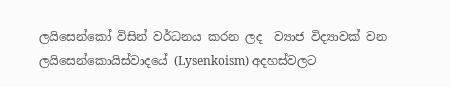ලයිසෙන්කෝ විසින් වර්ධනය කරන ලද ‍ ව්‍යාජ විද්‍යාවක් වන ලයිසෙන්කොයිස්වාදයේ (Lysenkoism) අදහස්වලට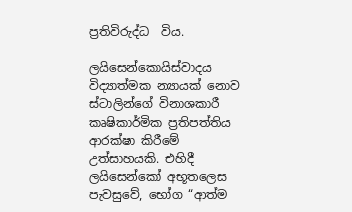ප්‍රතිවිරුද්ධ  විය.

ලයිසෙන්කොයිස්වාදය විද්‍යාත්මක න්‍යායක් නොව ස්ටාලින්ගේ විනාශකාරී කෘෂිකාර්මික ප්‍රතිපත්තිය ආරක්ෂා කිරීමේ උත්සාහයකි. එහිදී ලයිසෙන්කෝ අභූතලෙස පැවසුවේ, භෝග “ආත්ම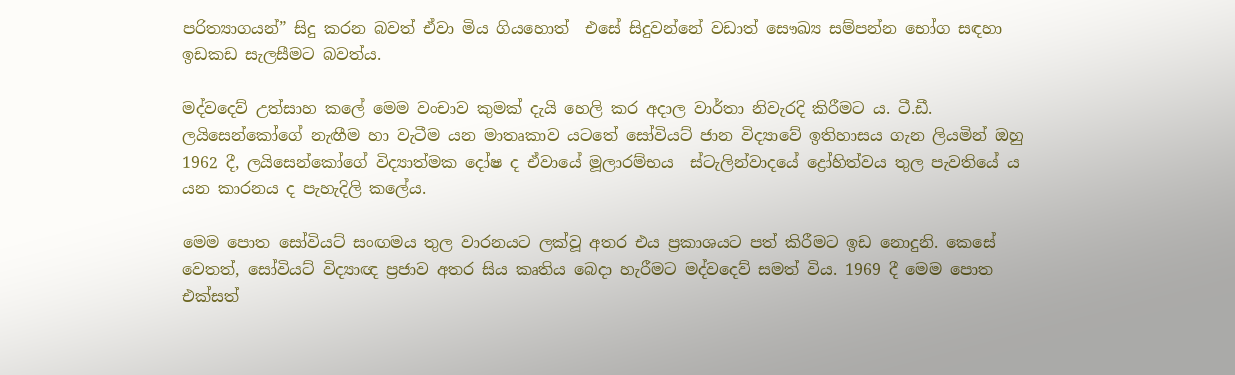පරිත්‍යාගයන්” සිදු කරන බවත් ඒවා මිය ගියහොත්  එසේ සිදුවන්නේ වඩාත් සෞඛ්‍ය සම්පන්න භෝග සඳහා ඉඩකඩ සැලසීමට බවත්ය.

මද්වදෙව් උත්සාහ කලේ මෙම වංචාව කුමක් දැයි හෙලි කර අදාල වාර්තා නිවැරදි කිරීමට ය. ටී.ඩී. ලයිසෙන්කෝගේ නැඟීම හා වැටීම යන මාතෘකාව යටතේ සෝවියට් ජාන විද්‍යාවේ ඉතිහාසය ගැන ලියමින් ඔහු 1962 දී, ලයිසෙන්කෝගේ විද්‍යාත්මක දෝෂ ද ඒවායේ මූලාරම්භය  ස්ටැලින්වාදයේ ද්‍රෝහිත්වය තුල පැවතියේ ය යන කාරනය ද පැහැදිලි කලේය.

මෙම පොත සෝවියට් සංඟමය තුල වාරනයට ලක්වූ අතර එය ප්‍රකාශයට පත් කිරීමට ඉඩ නොදුනි. කෙසේ වෙතත්, සෝවියට් විද්‍යාඥ ප්‍රජාව අතර සිය කෘතිය බෙදා හැරීමට මද්වදෙව් සමත් විය. 1969 දී මෙම පොත එක්සත්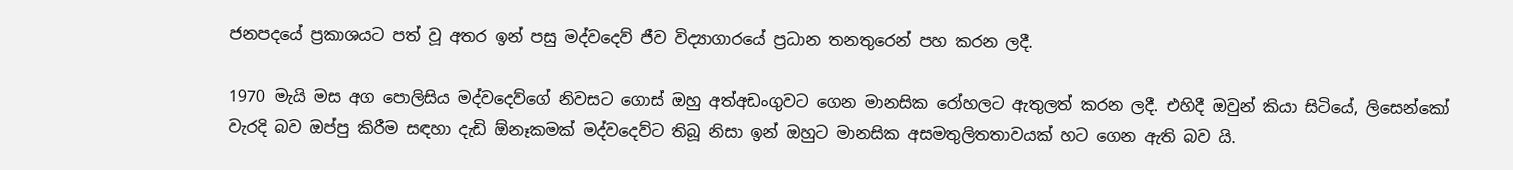ජනපදයේ ප්‍රකාශයට පත් වූ අතර ඉන් පසු මද්වදෙව් ජීව විද්‍යාගාරයේ ප්‍රධාන තනතුරෙන් පහ කරන ලදී.

1970 මැයි මස අග පොලිසිය මද්වදෙව්ගේ නිවසට ගොස් ඔහු අත්අඩංගුවට ගෙන මානසික රෝහලට ඇතුලත් කරන ලදී. එහිදී ඔවුන් කියා සිටියේ, ලිසෙන්කෝ වැරදි බව ඔප්පු කිරීම සඳහා දැඩි ඕනෑකමක් මද්වදෙව්ට තිබූ නිසා ඉන් ඔහුට මානසික අසමතුලිතතාවයක් හට ගෙන ඇති බව යි.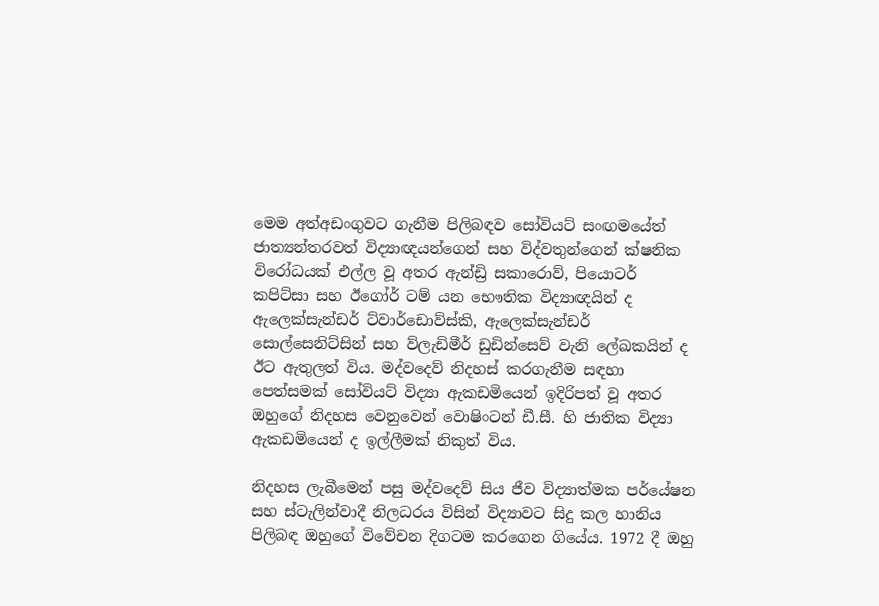මෙම අත්අඩංගුවට ගැනීම පිලිබඳව සෝවියට් සංඟමයේත් ජාත්‍යන්තරවත් විද්‍යාඥයන්ගෙන් සහ විද්වතුන්ගෙන් ක්ෂනික විරෝධයක් එල්ල වූ අතර ඇන්ඩ්‍රි සකාරොව්, පියොටර් කපිට්සා සහ ඊගෝර් ටම් යන භෞතික විද්‍යාඥයින් ද ඇලෙක්සැන්ඩර් ට්වාර්ඩොව්ස්කි, ඇලෙක්සැන්ඩර් සොල්සෙනිට්සින් සහ ව්ලැඩිමීර් ඩුඩින්සෙව් වැනි ලේඛකයින් ද ඊට ඇතුලත් විය. මද්වදෙව් නිදහස් කරගැනීම සඳහා පෙත්සමක් සෝවියට් විද්‍යා ඇකඩමියෙන් ඉදිරිපත් වූ අතර ඔහුගේ නිදහස වෙනුවෙන් වොෂිංටන් ඩී.සී. හි ජාතික විද්‍යා ඇකඩමියෙන් ද ඉල්ලීමක් නිකුත් විය.

නිදහස ලැබීමෙන් පසු මද්වදෙව් සිය ජීව විද්‍යාත්මක පර්යේෂන සහ ස්ටැලින්වාදී නිලධරය විසින් විද්‍යාවට සිදු කල හානිය පිලිබඳ ඔහුගේ විවේචන දිගටම කරගෙන ගියේය. 1972 දී ඔහු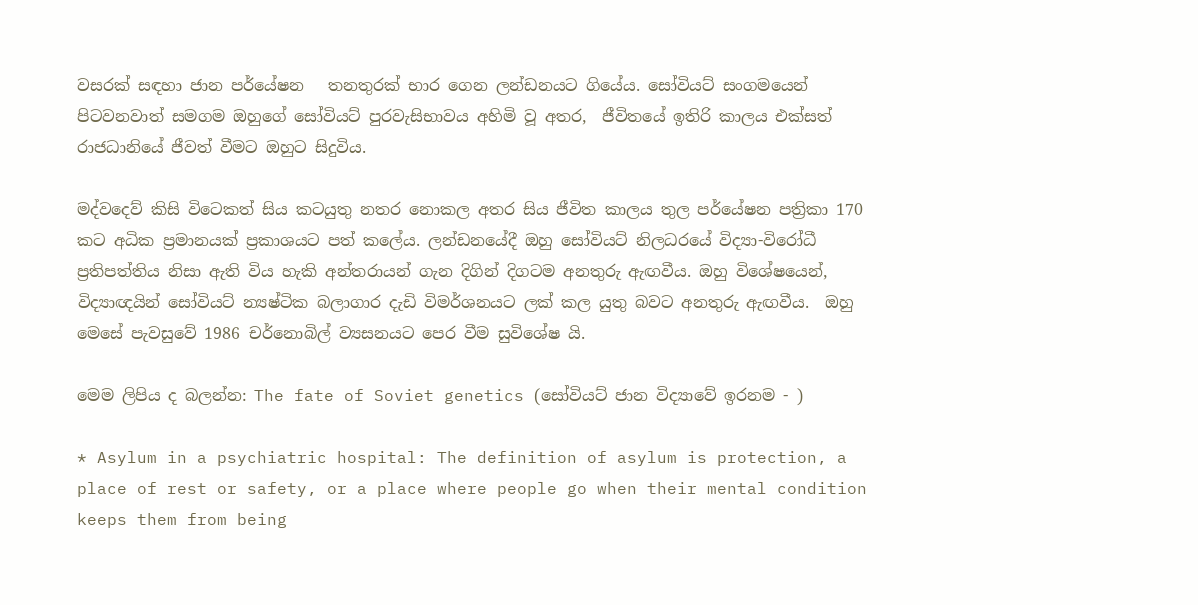වසරක් සඳහා ජාන පර්යේෂන   තනතුරක් භාර ගෙන ලන්ඩනයට ගියේය. සෝවියට් සංගමයෙන් පිටවනවාත් සමගම ඔහුගේ සෝවියට් පුරවැසිභාවය අහිමි වූ අතර,  ජීවිතයේ ඉතිරි කාලය එක්සත් රාජධානියේ ජීවත් වීමට ඔහුට සිදුවිය.

මද්වදෙව් කිසි විටෙකත් සිය කටයුතු නතර නොකල අතර සිය ජීවිත කාලය තුල පර්යේෂන පත්‍රිකා 170 කට අධික ප්‍රමානයක් ප්‍රකාශයට පත් කලේය. ලන්ඩනයේදී ඔහු සෝවියට් නිලධරයේ විද්‍යා-විරෝධී ප්‍රතිපත්තිය නිසා ඇති විය හැකි අන්තරායන් ගැන දිගින් දිගටම අනතුරු ඇඟවීය. ඔහු විශේෂයෙන්, විද්‍යාඥයින් සෝවියට් න්‍යෂ්ටික බලාගාර දැඩි විමර්ශනයට ලක් කල යුතු බවට අනතුරු ඇඟවීය.  ඔහු මෙසේ පැවසුවේ 1986 චර්නොබිල් ව්‍යසනයට පෙර වීම සුවිශේෂ යි.

මෙම ලිපිය ද බලන්න: The fate of Soviet genetics (සෝවියට් ජාන විද්‍යාවේ ඉරනම - )

* Asylum in a psychiatric hospital: The definition of asylum is protection, a place of rest or safety, or a place where people go when their mental condition keeps them from being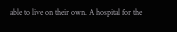able to live on their own. A hospital for the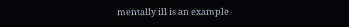mentally ill is an example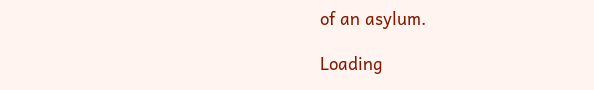of an asylum.

Loading